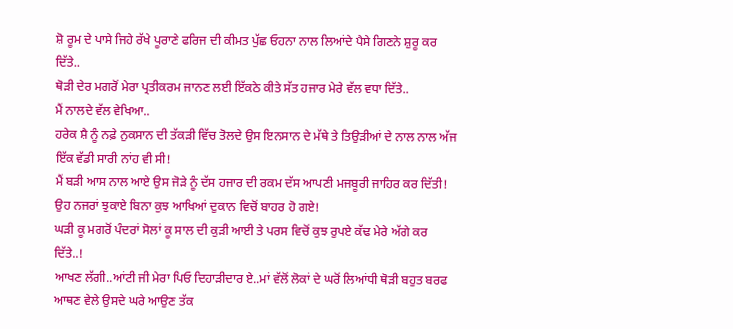ਸ਼ੋ ਰੂਮ ਦੇ ਪਾਸੇ ਜਿਹੇ ਰੱਖੇ ਪੂਰਾਣੇ ਫਰਿਜ ਦੀ ਕੀਮਤ ਪੁੱਛ ਓਹਨਾ ਨਾਲ ਲਿਆਂਦੇ ਪੈਸੇ ਗਿਣਨੇ ਸ਼ੁਰੂ ਕਰ ਦਿੱਤੇ..
ਥੋੜੀ ਦੇਰ ਮਗਰੋਂ ਮੇਰਾ ਪ੍ਰਤੀਕਰਮ ਜਾਨਣ ਲਈ ਇੱਕਠੇ ਕੀਤੇ ਸੱਤ ਹਜਾਰ ਮੇਰੇ ਵੱਲ ਵਧਾ ਦਿੱਤੇ..
ਮੈਂ ਨਾਲਦੇ ਵੱਲ ਵੇਖਿਆ..
ਹਰੇਕ ਸ਼ੈ ਨੂੰ ਨਫ਼ੇ ਨੁਕਸਾਨ ਦੀ ਤੱਕੜੀ ਵਿੱਚ ਤੋਲਦੇ ਉਸ ਇਨਸਾਨ ਦੇ ਮੱਥੇ ਤੇ ਤਿਉੜੀਆਂ ਦੇ ਨਾਲ ਨਾਲ ਅੱਜ ਇੱਕ ਵੱਡੀ ਸਾਰੀ ਨਾਂਹ ਵੀ ਸੀ!
ਮੈਂ ਬੜੀ ਆਸ ਨਾਲ ਆਏ ਉਸ ਜੋੜੇ ਨੂੰ ਦੱਸ ਹਜਾਰ ਦੀ ਰਕਮ ਦੱਸ ਆਪਣੀ ਮਜਬੂਰੀ ਜਾਹਿਰ ਕਰ ਦਿੱਤੀ!
ਉਹ ਨਜਰਾਂ ਝੁਕਾਏ ਬਿਨਾ ਕੁਝ ਆਖਿਆਂ ਦੁਕਾਨ ਵਿਚੋਂ ਬਾਹਰ ਹੋ ਗਏ!
ਘੜੀ ਕੂ ਮਗਰੋਂ ਪੰਦਰਾਂ ਸੋਲਾਂ ਕੂ ਸਾਲ ਦੀ ਕੁੜੀ ਆਈ ਤੇ ਪਰਸ ਵਿਚੋਂ ਕੁਝ ਰੁਪਏ ਕੱਢ ਮੇਰੇ ਅੱਗੇ ਕਰ ਦਿੱਤੇ..!
ਆਖਣ ਲੱਗੀ..ਆਂਟੀ ਜੀ ਮੇਰਾ ਪਿਓ ਦਿਹਾੜੀਦਾਰ ਏ..ਮਾਂ ਵੱਲੋਂ ਲੋਕਾਂ ਦੇ ਘਰੋਂ ਲਿਆਂਧੀ ਥੋੜੀ ਬਹੁਤ ਬਰਫ ਆਥਣ ਵੇਲੇ ਉਸਦੇ ਘਰੇ ਆਉਣ ਤੱਕ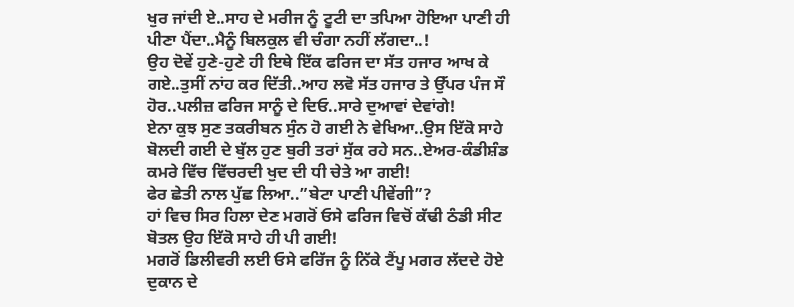ਖੁਰ ਜਾਂਦੀ ਏ..ਸਾਹ ਦੇ ਮਰੀਜ ਨੂੰ ਟੂਟੀ ਦਾ ਤਪਿਆ ਹੋਇਆ ਪਾਣੀ ਹੀ ਪੀਣਾ ਪੈਂਦਾ..ਮੈਨੂੰ ਬਿਲਕੁਲ ਵੀ ਚੰਗਾ ਨਹੀਂ ਲੱਗਦਾ..!
ਉਹ ਦੋਵੇਂ ਹੁਣੇ-ਹੁਣੇ ਹੀ ਇਥੇ ਇੱਕ ਫਰਿਜ ਦਾ ਸੱਤ ਹਜਾਰ ਆਖ ਕੇ ਗਏ..ਤੁਸੀਂ ਨਾਂਹ ਕਰ ਦਿੱਤੀ..ਆਹ ਲਵੋ ਸੱਤ ਹਜਾਰ ਤੇ ਉੱਪਰ ਪੰਜ ਸੌ ਹੋਰ..ਪਲੀਜ਼ ਫਰਿਜ ਸਾਨੂੰ ਦੇ ਦਿਓ..ਸਾਰੇ ਦੁਆਵਾਂ ਦੇਵਾਂਗੇ!
ਏਨਾ ਕੁਝ ਸੁਣ ਤਕਰੀਬਨ ਸੁੰਨ ਹੋ ਗਈ ਨੇ ਵੇਖਿਆ..ਉਸ ਇੱਕੋ ਸਾਹੇ ਬੋਲਦੀ ਗਈ ਦੇ ਬੁੱਲ ਹੁਣ ਬੁਰੀ ਤਰਾਂ ਸੁੱਕ ਰਹੇ ਸਨ..ਏਅਰ-ਕੰਡੀਸ਼ੰਡ ਕਮਰੇ ਵਿੱਚ ਵਿੱਚਰਦੀ ਖੁਦ ਦੀ ਧੀ ਚੇਤੇ ਆ ਗਈ!
ਫੇਰ ਛੇਤੀ ਨਾਲ ਪੁੱਛ ਲਿਆ..”ਬੇਟਾ ਪਾਣੀ ਪੀਵੇਂਗੀ”?
ਹਾਂ ਵਿਚ ਸਿਰ ਹਿਲਾ ਦੇਣ ਮਗਰੋਂ ਓਸੇ ਫਰਿਜ ਵਿਚੋਂ ਕੱਢੀ ਠੰਡੀ ਸੀਟ ਬੋਤਲ ਉਹ ਇੱਕੋ ਸਾਹੇ ਹੀ ਪੀ ਗਈ!
ਮਗਰੋਂ ਡਿਲੀਵਰੀ ਲਈ ਓਸੇ ਫਰਿੱਜ ਨੂੰ ਨਿੱਕੇ ਟੈਂਪੂ ਮਗਰ ਲੱਦਦੇ ਹੋਏ ਦੁਕਾਨ ਦੇ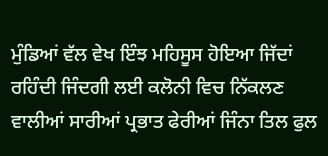ਮੁੰਡਿਆਂ ਵੱਲ ਵੇਖ ਇੰਝ ਮਹਿਸੂਸ ਹੋਇਆ ਜਿੱਦਾਂ ਰਹਿੰਦੀ ਜਿੰਦਗੀ ਲਈ ਕਲੋਨੀ ਵਿਚ ਨਿੱਕਲਣ ਵਾਲੀਆਂ ਸਾਰੀਆਂ ਪ੍ਰਭਾਤ ਫੇਰੀਆਂ ਜਿੰਨਾ ਤਿਲ ਫੁਲ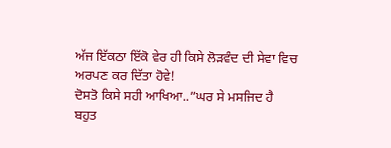ਅੱਜ ਇੱਕਠਾ ਇੱਕੋ ਵੇਰ ਹੀ ਕਿਸੇ ਲੋੜਵੰਦ ਦੀ ਸੇਵਾ ਵਿਚ ਅਰਪਣ ਕਰ ਦਿੱਤਾ ਹੋਵੇ!
ਦੋਸਤੋ ਕਿਸੇ ਸਹੀ ਆਖਿਆ..”ਘਰ ਸੇ ਮਸਜਿਦ ਹੈ ਬਹੁਤ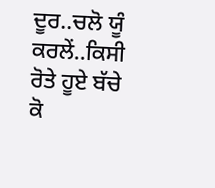ਦੂਰ..ਚਲੋ ਯੂੰ ਕਰਲੇਂ..ਕਿਸੀ ਰੋਤੇ ਹੂਏ ਬੱਚੇ ਕੋ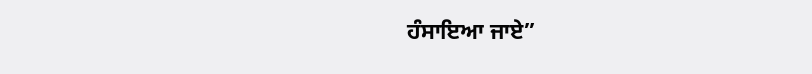ਹੰਸਾਇਆ ਜਾਏ”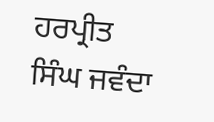ਹਰਪ੍ਰੀਤ ਸਿੰਘ ਜਵੰਦਾ